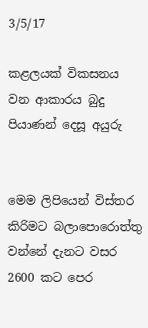3/5/17

කළලයක් විකසනය වන ආකාරය බුදු පියාණන් දෙසූ අයුරු


මෙම ලිපියෙන් විස්තර කිරිමට බලාපොරොත්තු වන්නේ දැනට වසර 2600 කට පෙර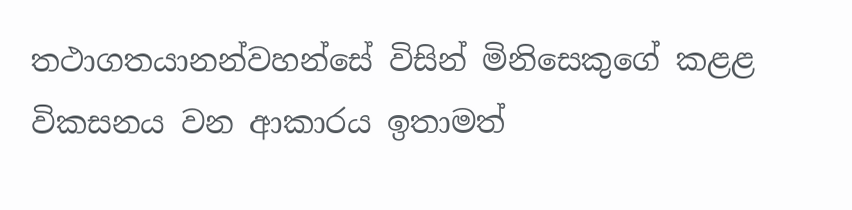තථාගතයානන්වහන්සේ විසින් මිනිසෙකුගේ කළළ විකසනය වන ආකාරය ඉතාමත්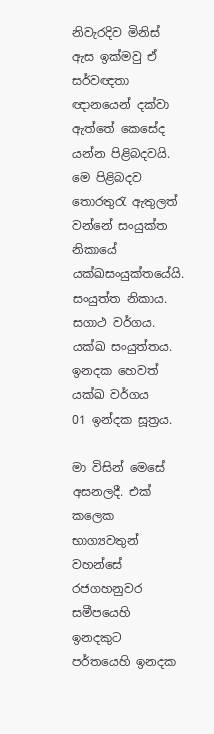නිවැරදිව මිනිස් ඇස ඉක්මවු ඒ සර්වඥතා ඥානයෙන් දක්වා ඇත්තේ කෙසේද යන්න පිළිබදවයි. මෙ පිළිබදව තොරතුරැ ඇතුලත් වන්නේ සංයුක්ත නිකායේ යක්ඛසංයුක්තයේයි.
සංයුත්ත නිකාය.
සගාථ වර්ගය.
යක්ඛ සංයුත්තය.
ඉන‍දක හෙවත් යක්ඛ වර්ගය
01 ඉන්දක සූත්‍රය.

මා විසින් මෙසේ අසනලදී. එක් කලෙක භාග්‍යවතුන් වහන්සේ රජගහනුවර සමීපයෙහි ඉන‍දකුට පර්තයෙහි ඉන‍දක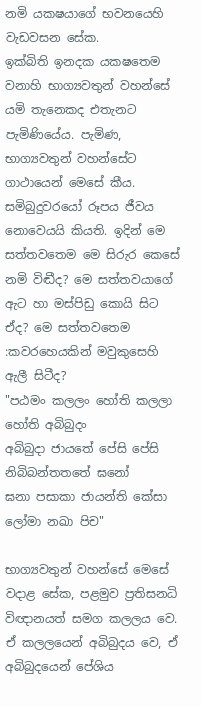නමි යක‍ෂයාගේ භවනයෙහි වැඩවසන සේක.
ඉක්බිති ඉන‍දක යක‍ෂතෙම වනාහි භාග්‍යවතුන් වහන්සේ යමි තැනෙකද එතැනට පැමිණියේය. පැමිණ, භාග්‍යවතුන් වහන්සේට ගාථායෙන් මෙසේ කීය.
සමිබුදුවරයෝ රූපය ජීවය නොවෙයයි කියති. ඉදින් මෙ සත්ත‍වතෙම මෙ සිරුර කෙසේ නමි විඬීද? මෙ සත්ත‍වයාගේ ඇට හා මස්පිඩු කොයි සිට ඒද? මෙ සත්ත‍වතෙම :කවරහෙයකින් මවුකුසෙහි ඇලී සිටීද?
"පඨමං කලලං හෝති කලලා හෝති අබිබුදං
අබිබුදා ජායතේ පේසි පේසි නිබිබන්තතතේ ඝනෝ
ඝනා පසාකා ජායන්ති කේසා ලෝමා නඛා පිච"

භාග්‍යවතුන් වහන්සේ මෙසේ වදාළ සේක, පළමුව ප්‍රතිසන‍ධි විඥානයත් සමග කලලය වෙ. ඒ කලලයෙන් අබිබුදය වෙ, ඒ අබිබුදයෙන් පේශිය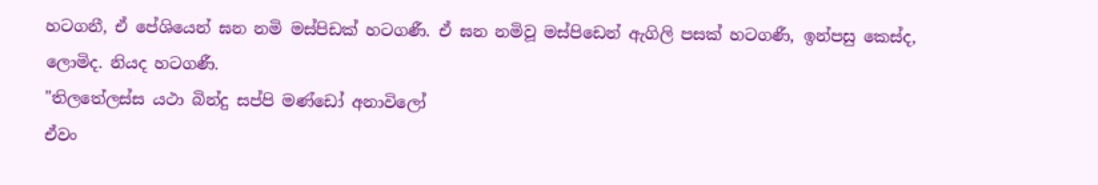හටගනී, ඒ පේශියෙන් ඝන නමි මස්පිඩක් හටගණී. ඒ ඝන නමිවූ මස්පිඩෙන් ඇගිලි පසක් හටගණී, ඉන්පසු කෙස්ද, ලොමිද. නියද හටගණී.
"තිලතේලස්ස යථා බින්දු සප්පි මණ්ඩෝ අනාවිලෝ
ඒවං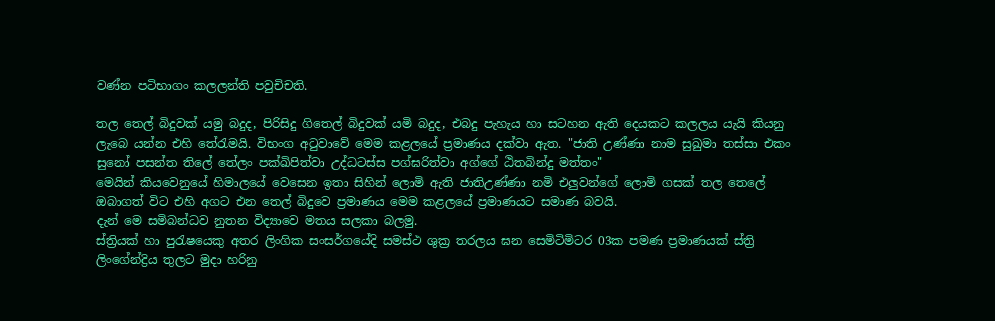වණ්න පටිභාගං කලලන්ති පවුචිචති.

තල තෙල් බිදුවක් යමු බදුද, පිරිසිදු ගිතෙල් බිදුවක් යමි බදුද, එබදු පැහැය හා සටහන ඇති දෙයකට කලලය යැයි කියනු ලැබෙ යන්න එහි තේරැමයි. විභංග අටුවාවේ මෙම කළලයේ ප්‍රමාණය දක්වා ඇත. "ජාති උණ්ණා නාම සුඛුමා තස්සා එකං සුනෝ පසන්ත තිලේ තේලං පක්ඛිපිත්වා උද්ධටස්ස පග්ඝරිත්වා අග්ගේ ඨිතබින්දු මත්තං"
මෙයින් කියවෙනුයේ හිමාලයේ වෙසෙන ඉතා සිහින් ලොමි ඇති ජාතිඋණ්ණා නමි එලුවන්ගේ ලොමි ගසක් තල තෙලේ ඔබාගත් විට එහි අගට එන තෙල් බිදුවෙ ප්‍රමාණය මෙම කළලයේ ප්‍රමාණයට සමාණ බවයි.
දැන් මෙ සමිබන්ධව නුතන විද්‍යාවෙ මතය සලකා බලමු.
ස්ත්‍රියක් හා පුරැෂයෙකු අතර ලිංගික සංසර්ගයේදි සමස්ථ ශුක්‍ර තරලය ඝන සෙමිටිමිටර 03ක පමණ ප්‍රමාණයක් ස්ත්‍රි ලිංගේන්ද්‍රිය තුලට මුදා හරිනු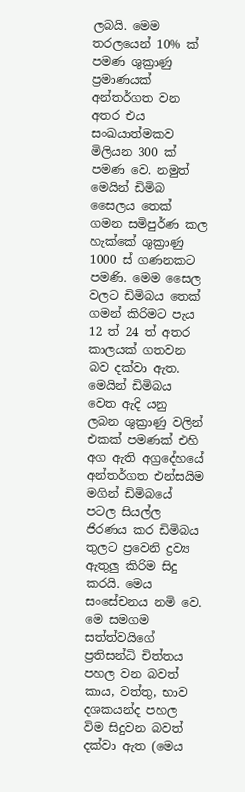ලබයි. මෙම තරලයෙන් 10% ක් පමණ ශුක්‍රාණු ප්‍රමාණයක් අන්තර්ගත වන අතර එය සංඛයාත්මකව මිලියන 300 ක් පමණ වෙ. නමුත් මෙයින් ඩිමිබ සෛලය තෙක් ගමන සමිපුර්ණ කල හැක්කේ ශුක්‍රාණු 1000 ස් ගණනකට පමණි. මෙම සෛල වලට ඩිමිබය තෙක් ගමන් කිරිමට පැය 12 ත් 24 ත් අතර කාලයක් ගතවන බව දක්වා ඇත. මෙයින් ඩිමිබය වෙත ඇදි යනු ලබන ශුක්‍රාණු වලින් එකක් පමණක් එහි අග ඇති අග්‍රදේහයේ අන්තර්ගත එන්සයිම මගින් ඩිමිබයේ පටල සියල්ල ජිරණය කර ඩිමිබය තුලට ප්‍රවෙනි ද්‍රව්‍ය ඇතුලු කිරිම සිදු කරයි. මෙය සංසේචනය නමි වෙ. මෙ සමගම සත්ත්වයිගේ ප්‍රතිසන්ධි චිත්තය පහල වන බවත් කාය, වත්තු, භාව දශකයන්ද පහල විම සිදුවන බවත් දක්වා ඇත (මෙය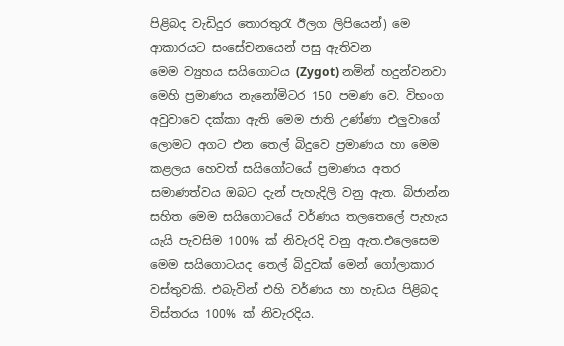පිළිබද වැඩිදුර තොරතුරැ ඊලග ලිපියෙන්) මෙ ආකාරයට සංසේචනයෙන් පසු ඇතිවන
මෙම ව්‍යුහය සයිගොටය (Zygot) නමින් හදුන්වනවා මෙහි ප්‍රමාණය නැනෝමිටර 150 පමණ වෙ. විභංග අවුවාවෙ දක්කා ඇති මෙම ජාති උණ්ණා එලුවා‍ගේ ලොමට අගට එන තෙල් බිදුවෙ ප්‍රමාණය හා මෙම කළලය හෙවත් සයිගෝටයේ ප්‍රමාණය අතර සමාණත්වය ඔබට දැන් පැහැදිලි වනු ඇත. බිජාන්න සහිත මෙම සයිගොටයේ වර්ණය තලතෙලේ පැහැය යැයි පැවසිම 100% ක් නිවැරදි වනු ඇත.එලෙසෙම මෙම සයිගොටයද තෙල් බිදුවක් මෙන් ගෝලාකාර වස්තුවකි. එබැවින් එහි වර්ණය හා හැඩය පිළිබද විස්තරය 100% ක් නිවැරදිය.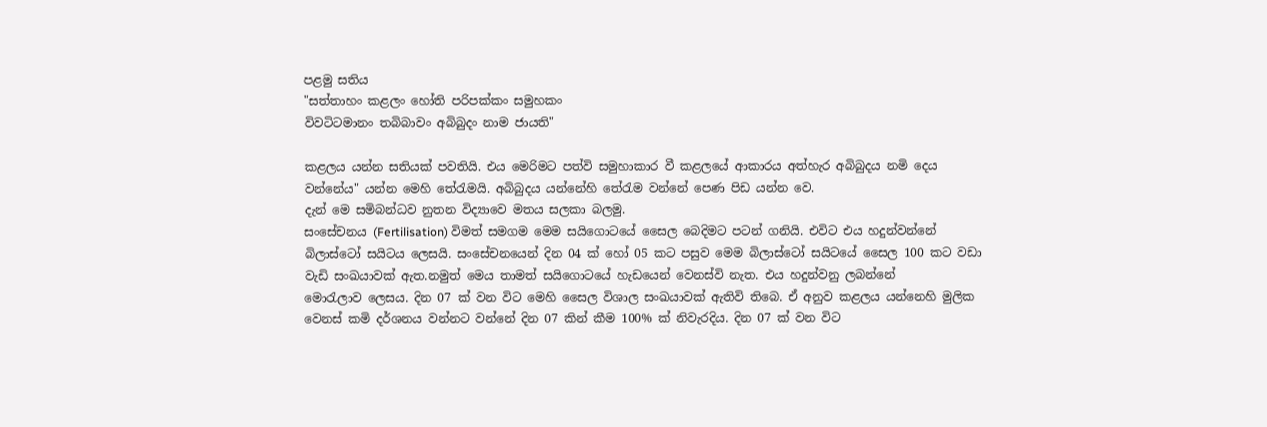පළමු සතිය
"සත්තාහං කළලං හෝති පරිපක්කං සමුහකං
විවටිටමානං තබිබාවං අබිබුදං නාම ජායති"

කළලය යන්න සතියක් පවතියි. එය මෙරිමට පත්වි සමුහාකාර වී කළලයේ ආකාරය අත්හැර අබිබුදය නමි දෙය වන්නේය" යන්න මෙහි තේරැමයි. අබිබුදය යන්නේහි තේරැම වන්නේ පෙණ පිඩ යන්න වෙ.
දැන් මෙ සමිබන්ධව නුතන විද්‍යාවෙ මතය සලකා බලමු.
සංසේචනය (Fertilisation) විමත් සමගම මෙම සයිගොටයේ සෛල බෙදිමට පටන් ගනියි. එවිට එය හදුන්වන්නේ බිලාස්ටෝ සයිටය ලෙසයි. සංසේචනයෙන් දින 04 ක් හෝ 05 කට පසුව මෙම බිලාස්ටෝ සයිටයේ සෛල 100 කට වඩා වැඩි සංඛයාවක් ඇත.නමුත් මෙය තාමත් සයිගොටයේ හැඩයෙන් වෙනස්වි නැත. එය හදුන්වනු ලබන්නේ
මොරැලාව ලෙසය. දින 07 ක් වන විට මෙහි සෛල විශාල සංඛයාවක් ඇතිවි තිබෙ. ඒ අනුව කළලය යන්නෙහි මුලික වෙනස් කමි දර්ශනය වන්නට වන්නේ දින 07 කින් කීම 100% ක් නිවැරදිය. දින 07 ක් වන විට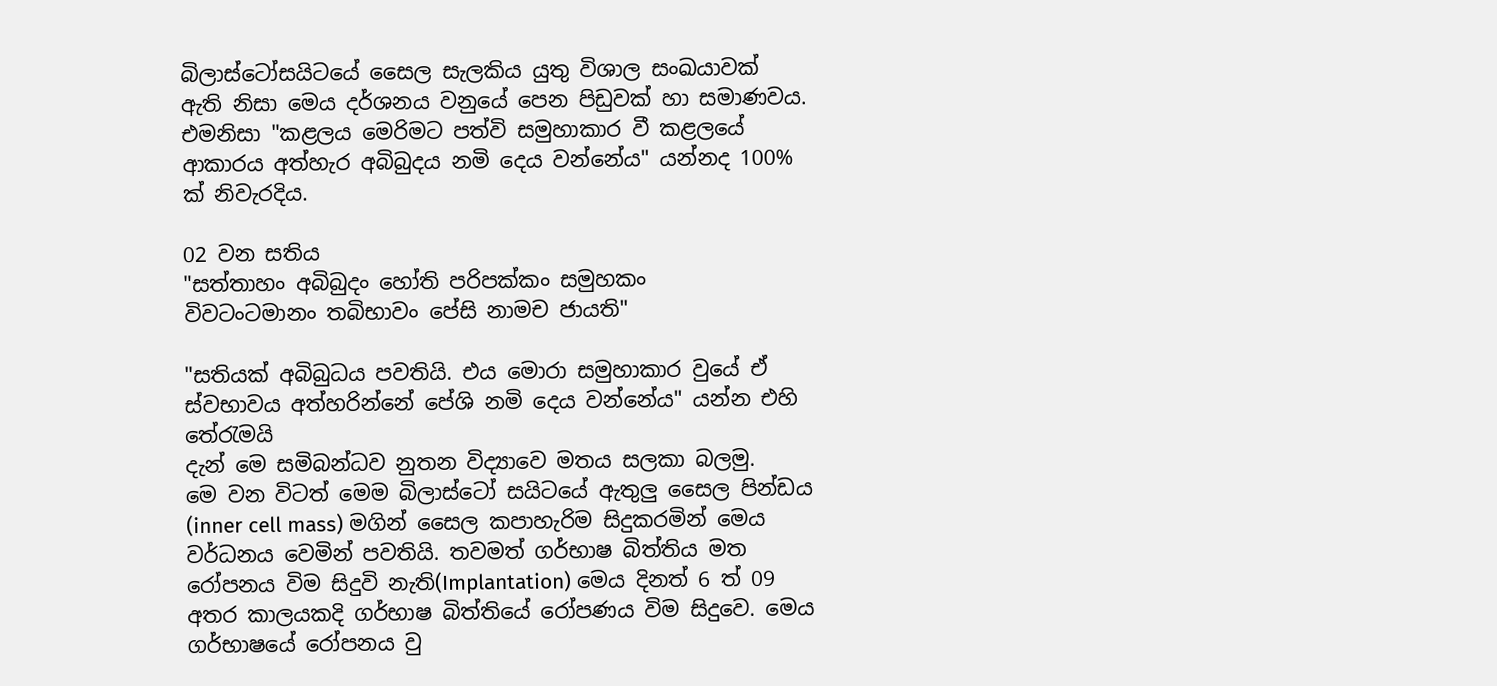බිලාස්ටෝසයිටයේ සෛල සැලකිය යුතු විශාල සංඛයාවක් ඇති නිසා මෙය දර්ශනය වනුයේ පෙන පිඩුවක් හා සමාණවය. එමනිසා "කළලය මෙරිමට පත්වි සමුහාකාර වී කළලයේ ආකාරය අත්හැර අබිබුදය නමි දෙය වන්නේය" යන්නද 100% ක් නිවැරදිය.

02 වන සතිය
"සත්තාහං අබිබුදං හෝති පරිපක්කං සමුහකං
විවටංටමානං තබිභාවං පේසි නාමච ජායති"

"සතියක් අබිබුධය පවතියි. එය මොරා සමුහාකාර වුයේ ඒ ස්වභාවය අත්හරින්නේ පේශි නමි දෙය වන්නේය" යන්න එහි තේරැමයි
දැන් මෙ සමිබන්ධව නුතන විද්‍යාවෙ මතය සලකා බලමු.
මෙ වන විටත් මෙම බිලාස්ටෝ සයිටයේ ඇතුලු සෛල පින්ඩය (inner cell mass) මගින් සෛල කපාහැරිම සිදුකරමින් මෙය වර්ධනය වෙමින් පවතියි. තවමත් ගර්භාෂ බිත්තිය මත රෝපනය විම සිදුවි නැති(Implantation) මෙය දිනත් 6 ත් 09 අතර කාලයකදි ගර්භාෂ බිත්තියේ රෝපණය විම සිදුවෙ. මෙය ගර්භාෂයේ රෝපනය වු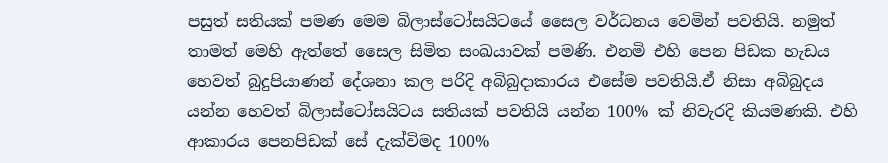පසුත් සතියක් පමණ මෙම බිලාස්ටෝසයිටයේ සෛල වර්ධනය වෙමින් පවතියි. නමුත් තාමත් මෙහි ඇත්තේ සෛල සිමිත සංඛයාවක් පමණි. එනමි එහි පෙන පිඩක හැඩය හෙවත් බුදුපියාණන් දේශනා කල පරිදි අබිබුදාකාරය එසේම පවතියි.ඒ නිසා අබිබුදය යන්න හෙවත් බිලාස්ටෝසයිටය සතියක් පවතියි යන්න 100% ක් නිවැරදි කියමණකි. එහි ආකාරය පෙනපිඩක් සේ දැක්විමද 100%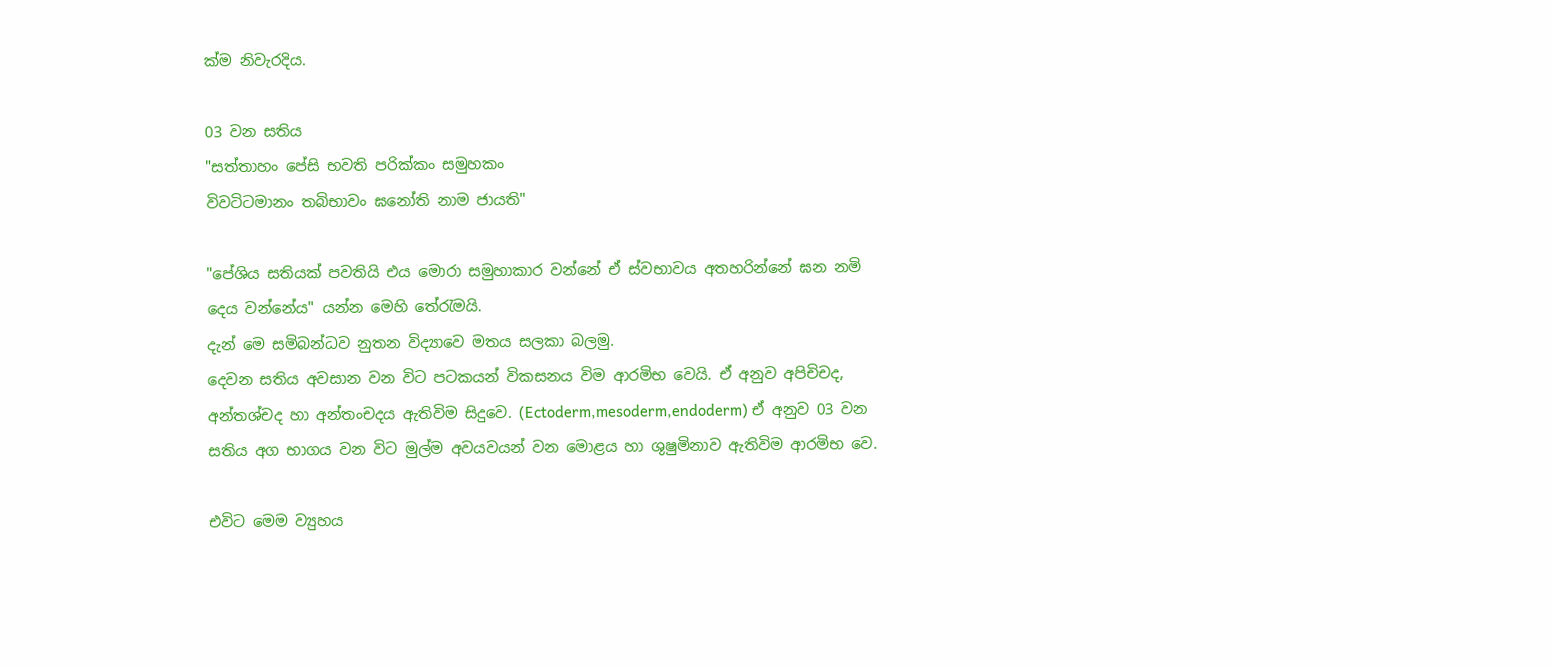ක්ම නිවැරදිය.

03 වන සතිය
"සත්තාහං පේසි භවති පරික්කං සමුහකං
විවටිටමානං තබිභාවං ඝනෝති නාම ජායති"

"පේශිය සතියක් පවතියි එය මොරා සමුහාකාර වන්නේ ඒ ස්වභාවය අතහරින්නේ ඝන නමි දෙය වන්නේය" යන්න මෙහි තේරැමයි.
දැන් මෙ සමිබන්ධව නුතන විද්‍යාවෙ මතය සලකා බලමු.
දෙවන සතිය අවසාන වන විට පටකයන් විකසනය විම ආරමිභ වෙයි. ඒ අනුව අපිචිචද, අන්තශ්චද හා අන්තංචදය ඇතිවිම සිදුවෙ. (Ectoderm,mesoderm,endoderm) ඒ අනුව 03 වන සතිය අග භාගය වන විට මුල්ම අවයවයන් වන මොළය හා ශුෂුමිනාව ඇතිවිම ආරමිභ වෙ.

එවිට මෙම ව්‍යුහය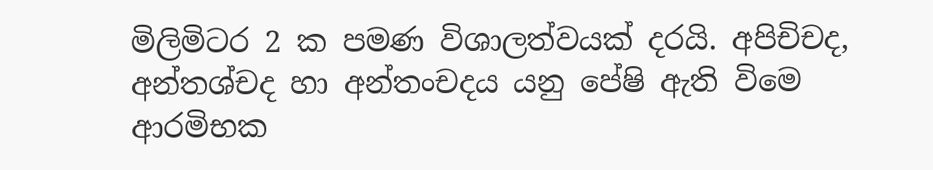මිලිමිටර 2 ක පමණ විශාලත්වයක් දරයි. අපිචිචද, අන්තශ්චද හා අන්තංචදය යනු පේෂි ඇති විමෙ ආරමිභක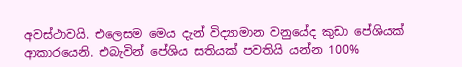අවස්ථාවයි. එලෙසම මෙය දැන් විද්‍යාමාන වනුයේද කුඩා පේශියක් ආකාරයෙනි. එබැවින් පේශිය සතියක් පවතියි යන්න 100%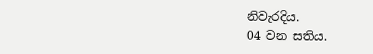නිවැරදිය.
04 වන සතිය.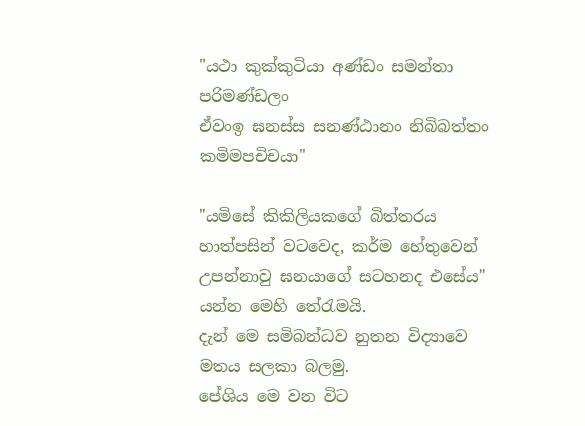"යථා කුක්කුටියා අණ්ඩං සමන්තා පරිමණ්ඩලං
ඒවංඉ ඝනස්ස සනණ්ඨානං නිබිබත්තං කමිමපචිචයා"

"යමිසේ කිකිලියකගේ බිත්තරය හාත්පසින් වටවෙද, කර්ම හේතුවෙන් උපන්නාවු ඝනයාගේ සටහනද එසේය" යන්න මෙහි තේරැමයි.
දැන් මෙ සමිබන්ධව නුතන විද්‍යාවෙ මතය සලකා බලමු.
පේශිය මෙ වන විට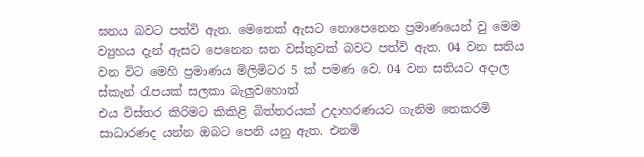ඝනය බවට පත්වි ඇත. මෙතෙක් ඇසට නොපෙනෙන ප්‍රමාණයෙන් වු මෙම ව්‍යුහය දැන් ඇසට පෙනෙන ඝන වස්තුවක් බවට පත්වි ඇත. 04 වන සතිය වන විට මෙහි ප්‍රමාණය මිලිමිටර 5 ක් පමණ වෙ. 04 වන සතියට අදාල ස්කැන් රැපයක් සලකා බැලුවහොත්
එය විස්තර කිරිමට කිකිළි බිත්තරයක් උදාහරණයට ගැනිම තෙකරමි සාධාරණද යන්න ඔබට පෙනි යනු ඇත. එනමි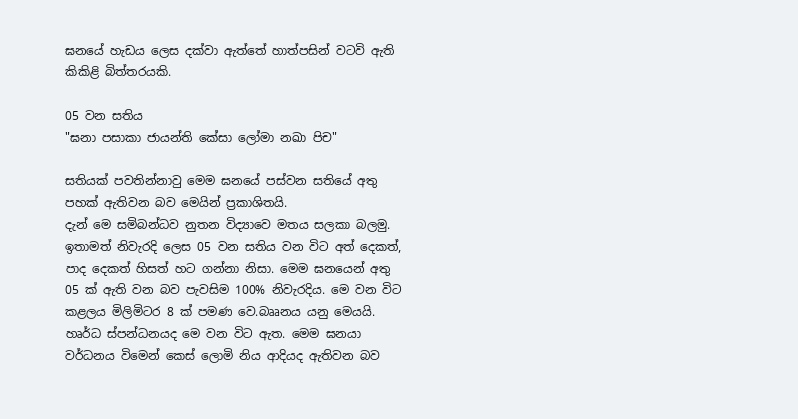ඝනයේ හැඩය ලෙස දක්වා ඇත්තේ හාත්පසින් වටවි ඇති කිකිළි බිත්තරයකි.

05 වන සතිය
"ඝනා පසාකා ජායන්ති කේසා ලෝමා නඛා පිච"

සතියක් පවතින්නාවු මෙම ඝනයේ පස්වන සතියේ අතු පහක් ඇතිවන බව මෙයින් ප්‍රකාශිතයි.
දැන් මෙ සමිබන්ධව නුතන විද්‍යාවෙ මතය සලකා බලමු.
ඉතාමත් නිවැරදි ලෙස 05 වන සතිය වන විට අත් දෙකත්, පාද දෙකත් හිසත් හට ගන්නා නිසා. මෙම ඝනයෙන් අතු 05 ක් ඇති වන බව පැවසිම 100% නිවැරදිය. මෙ වන විට කළලය මිලිමිටර 8 ක් පමණ වෙ.බෲනය යනු මෙයයි. හෘර්ධ ස්පන්ධනයද මෙ වන විට ඇත. මෙම ඝනයා වර්ධනය විමෙන් කෙස් ලොමි නිය ආදියද ඇතිවන බව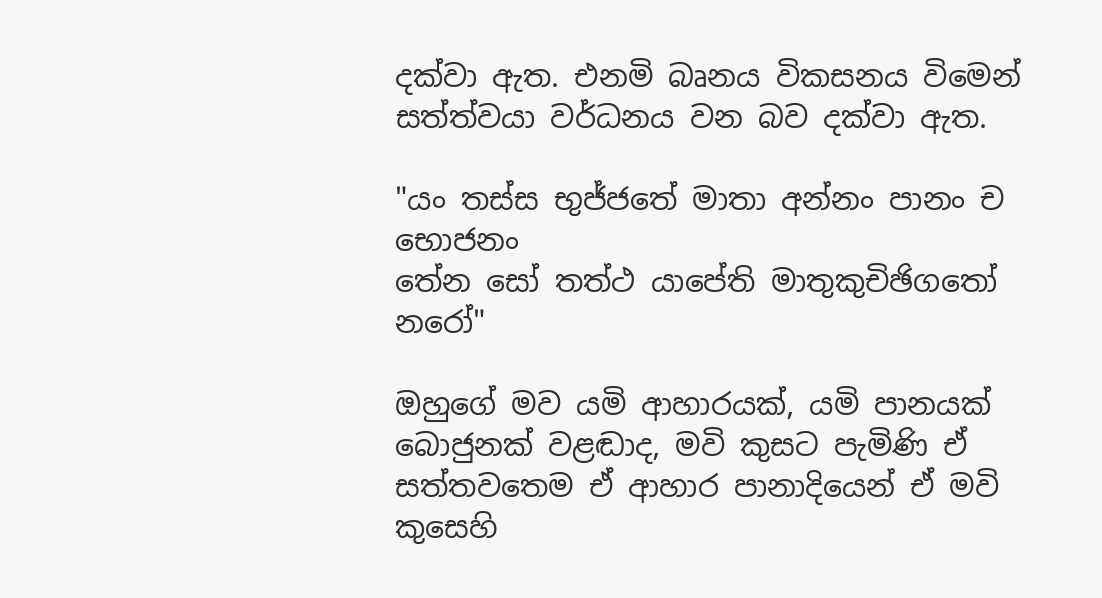දක්වා ඇත. එනමි බෘනය විකසනය විමෙන් සත්ත්වයා වර්ධනය වන බව දක්වා ඇත.

"යං තස්ස භුජ්ජතේ මාතා අන්නං පානං ච භොජනං
තේන සෝ තත්ථ යාපේති මාතුකුචිඡිගතෝ නරෝ"

ඔහුගේ මව යමි ආහාරයක්, යමි පානයක් බොජුනක් වළඬාද, මවි කුසට පැමිණි ඒ සත්ත‍වතෙම ඒ ආහාර පානාදියෙන් ඒ මවි කුසෙහි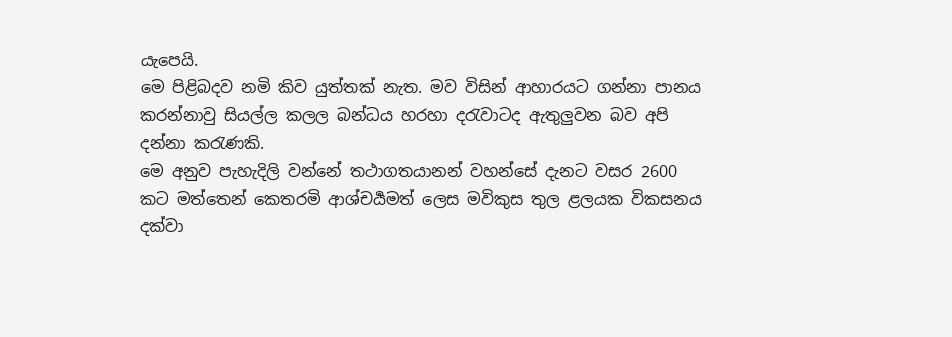යැපෙයි.
මෙ පිළිබදව නමි කිව යුත්තක් නැත. මව විසින් ආහාරයට ගන්නා පානය කරන්නාවු සියල්ල කලල බන්ධය හරහා දරැවාටද ඇතුලුවන බව අපි දන්නා කරැණකි.
මෙ අනුව පැහැදිලි වන්නේ තථාගතයානන් වහන්සේ දැනට වසර 2600 කට මත්තෙන් කෙතරමි ආශ්චර්‍යමත් ලෙස මවිකුස තුල ළලයක විකසනය දක්වා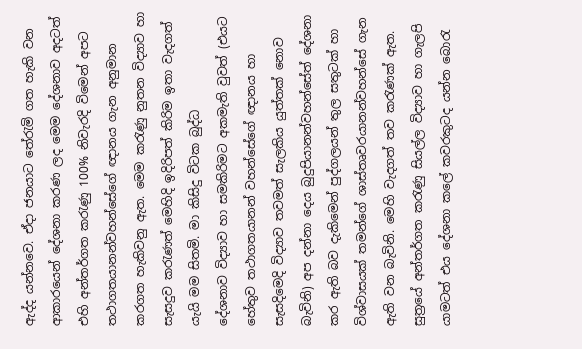ඇද්ද යන්නවෙ. ඒදා ජනයාට තේරැමි ගත හැකි වන ආකාරයෙන් දේශනා කරණ ලද මෙම දේශනාව අදටත් එහි අන්තර්ගත කරැණු 100% නිවැරදි විමෙන් අපට තථාගතයානන්වහන්සේගේ ඥානය ගැන අනුමාන කරගත හැකිවනු ඇත. මෙම කරැණු නුතන විද්‍යාව හා සැසදුව කරැණත් මෙහිදි ඉදිරිපත් කිරිම ඉතා වැදගත් යැයි මම සිතමි. මා කිසිදු විටක බුද්ධ
දේශනාව විද්‍යාව හා සමකිරිමට අකමැති වුවත් (එයට හේතුව තථාගතයානන් වහන්සේගේ ඥානය හා සැසදිමෙදි විද්‍යාව තවමත් සැලකිය යුත්තක් නොව බැවිනි) අප දන්නා දෙය බුදුපියානන්වහන්සේත් දේශනා කර ඇති බව දැකිමෙන් පුද්ගලයන් තුල සතුටක් හා විශ්වාසයක් තමන්ගේ ශාස්තෘවරයානන්වහන්සේ ගැන ඇති වන බැවිනි. මෙහි වැදගත් තව කරැණක් ඇත. සුත්‍රයේ අන්තර්ගත කරැණු සියල්ල විද්‍යාව හා ගැලපි යාමටත් එය දේශනා කලේ කවරකුටද යන්න බොරැ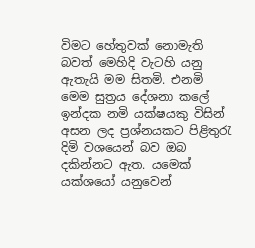විමට හේතුවක් නොමැති බවත් මෙහිදි වැටහි යනු ඇතැයි මම සිතමි. එනමි මෙම සුත්‍රය දේශනා කලේ ඉන්දක නමි යක්ෂයකු විසින් අසන ලද ප්‍රශ්නයකට පිළිතුරැ දිමි වශයෙන් බව ඔබ දකින්නට ඇත. යමෙක් යක්ශයෝ යනුවෙන්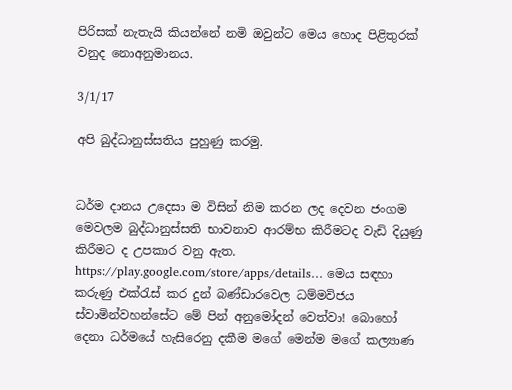පිරිසක් නැතැයි කියන්නේ නමි ඔවුන්ට මෙය හොද පිළිතුරක් වනුද නොඅනුමානය.

3/1/17

අපි බුද්ධානුස්සතිය පුහුණු කරමු.


ධර්ම දානය උදෙසා ම විසින් නිම කරන ලද දෙවන ජංගම මෙවලම බුද්ධානුස්සති භාවනාව ආරම්භ කිරීමටද වැඩි දියුණු කිරීමට ද උපකාර වනු ඇත. https://play.google.com/store/apps/details… මෙය සඳහා කරුණු එක්රැස් කර දුන් බණ්ඩාරවෙල ධම්මවිජය ස්වාමින්වහන්සේට මේ පින් අනුමෝදන් වෙත්වා! බොහෝ දෙනා ධර්මයේ හැසිරෙනු දකීම මගේ මෙන්ම මගේ කල්‍යාණ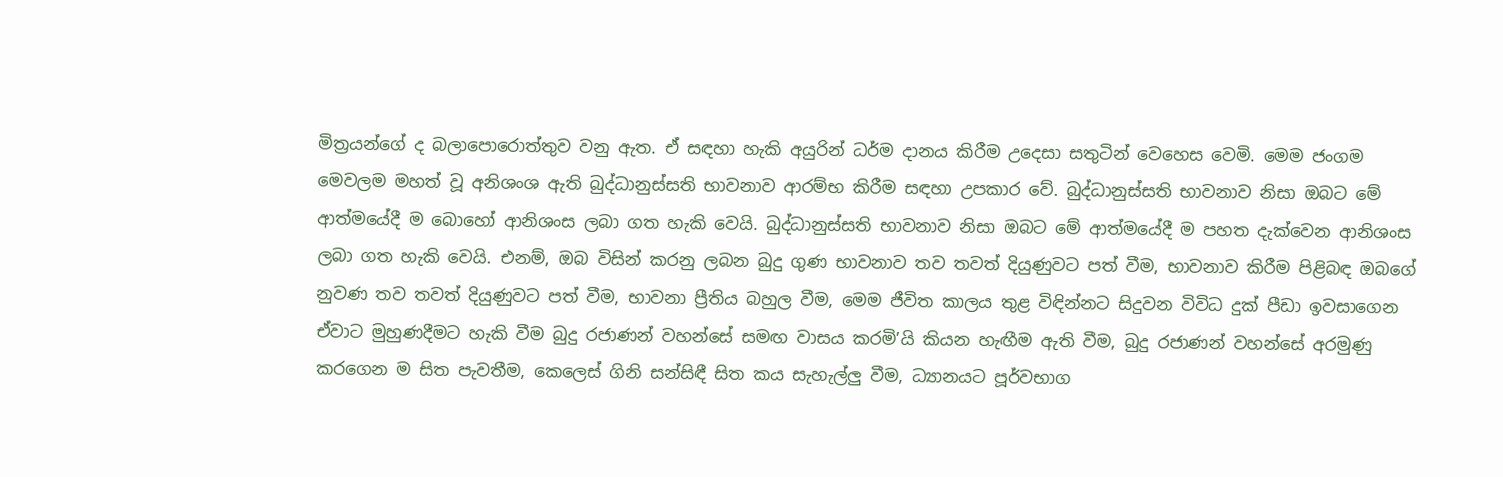මිත්‍රයන්ගේ ද බලාපොරොත්තුව වනු ඇත. ඒ සඳහා හැකි අයුරින් ධර්ම දානය කිරීම උදෙසා සතුටින් වෙහෙස වෙමි. මෙම ජංගම මෙවලම මහත් වූ අනිශංශ ඇති බුද්ධානුස්සති භාවනාව ආරම්භ කිරීම සඳහා උපකාර වේ. බුද්ධානුස්සති භාවනාව නිසා ඔබට මේ ආත්මයේදී ම බොහෝ ආනිශංස ලබා ගත හැකි වෙයි. බුද්ධානුස්සති භාවනාව නිසා ඔබට මේ ආත්මයේදී ම පහත දැක්වෙන ආනිශංස ලබා ගත හැකි වෙයි. එනම්, ඔබ විසින් කරනු ලබන බුදු ගුණ භාවනාව තව තවත් දියුණුවට පත් වීම, භාවනාව කිරීම පිළිබඳ ඔබගේ නුවණ තව තවත් දියුණුවට පත් වීම, භාවනා ප්‍රීතිය බහුල වීම, මෙම ජීවිත කාලය තුළ විඳින්නට සිදුවන විවිධ දුක් පීඩා ඉවසාගෙන ඒවාට මුහුණදීමට හැකි වීම බුදු රජාණන් වහන්සේ සමඟ වාසය කරමි’යි කියන හැඟීම ඇති වීම, බුදු රජාණන් වහන්සේ අරමුණු කරගෙන ම සිත පැවතීම, කෙලෙස් ගිනි සන්සිඳී සිත කය සැහැල්ලු වීම, ධ්‍යානයට පූර්වභාග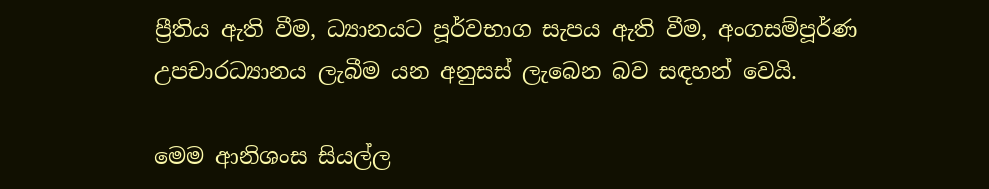ප්‍රීතිය ඇති වීම, ධ්‍යානයට පූර්වභාග සැපය ඇති වීම, අංගසම්පූර්ණ උපචාරධ්‍යානය ලැබීම යන අනුසස් ලැබෙන බව සඳහන් වෙයි.

මෙම ආනිශංස සියල්ල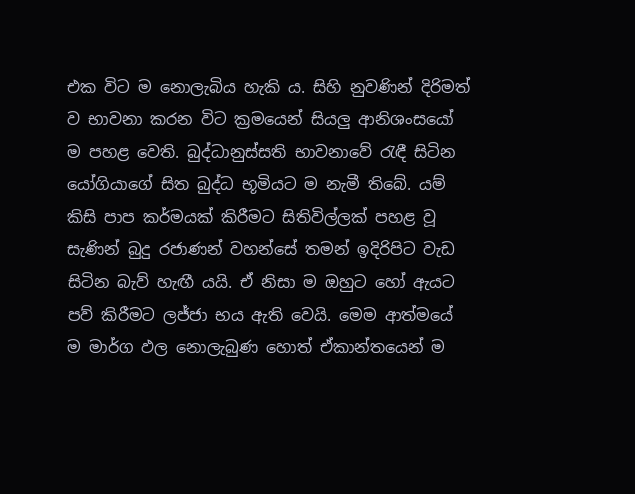එක විට ම නොලැබිය හැකි ය. සිහි නුවණින් දිරිමත් ව භාවනා කරන විට ක්‍රමයෙන් සියලු ආනිශංසයෝ ම පහළ වෙති. බුද්ධානුස්සති භාවනාවේ රැඳී සිටින යෝගියාගේ සිත බුද්ධ භූමියට ම නැමී තිබේ. යම් කිසි පාප කර්මයක් කිරීමට සිතිවිල්ලක් පහළ වූ සැණින් බුදු රජාණන් වහන්සේ තමන් ඉදිරිපිට වැඩ සිටින බැව් හැඟී යයි. ඒ නිසා ම ඔහුට හෝ ඇයට පව් කිරීමට ලජ්ජා භය ඇති වෙයි. මෙම ආත්මයේ ම මාර්ග ඵල නොලැබුණ හොත් ඒකාන්තයෙන් ම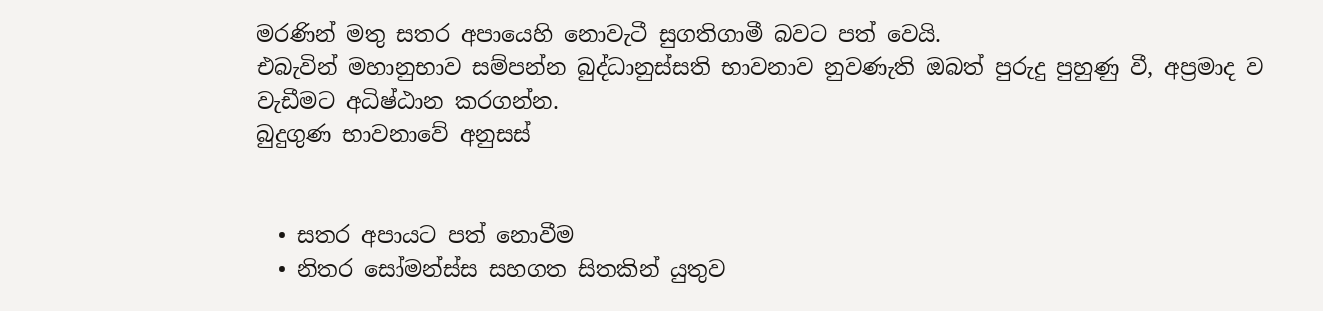මරණින් මතු සතර අපායෙහි නොවැටී සුගතිගාමී බවට පත් වෙයි.
එබැවින් මහානුභාව සම්පන්න බුද්ධානුස්සති භාවනාව නුවණැති ඔබත් පුරුදු පුහුණු වී, අප්‍රමාද ව වැඩීමට අධිෂ්ඨාන කරගන්න.
බුදුගුණ භාවනාවේ අනුසස්


  • සතර අපායට පත් නොවීම
  • නිතර සෝමන්ස්ස සහගත සිතකින් යුතුව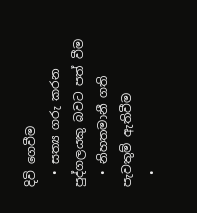දිවි ගෙවීම
  • සත්‍ය ගරු කරන පුද්ගලයකු බවට පත් වීම
  • නිහතමානී ගති පැවතුම් ඇතිවීම
  •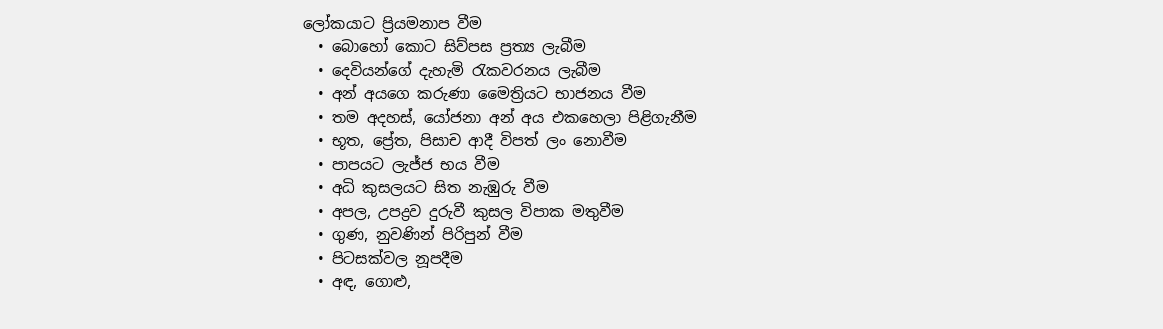ලෝකයාට ප්‍රියමනාප වීම
  • බොහෝ කොට සිව්පස ප්‍රත්‍ය ලැබීම
  • දෙවියන්ගේ දැහැමි රැකවරනය ලැබීම
  • අන් අයගෙ කරුණා මෛත්‍රියට භාජනය වීම
  • තම අදහස්, යෝජනා අන් අය එකහෙලා පිළිගැනීම
  • භූත, ප්‍රේත, පිසාච ආදී විපත් ලං නොවීම
  • පාපයට ලැජ්ජ භය වීම
  • අධි කුසලයට සිත නැඹුරු වීම
  • අපල, උපද්‍රව දුරුවී කුසල විපාක මතුවීම
  • ගුණ, නුවණින් පිරිපුන් වීම
  • පිටසක්වල නූපදීම
  • අඳ, ගොළු,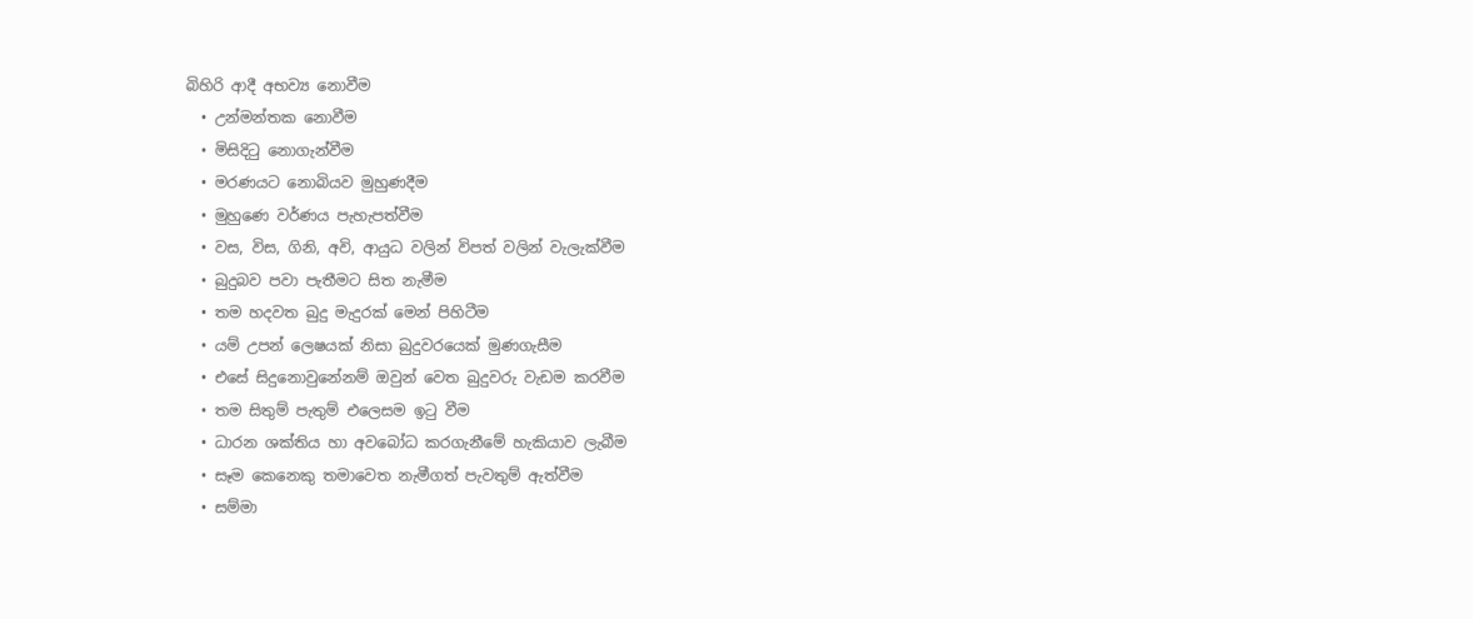බිහිරි ආදී අභව්‍ය නොවීම
  • උන්මන්තක නොවීම
  • මිසිදිටු නොගැන්වීම
  • මරණයට නොබියව මුහුණදීම
  • මුහුණෙ වර්ණය පැහැපත්වීම
  • වස, විස, ගිනි, අවි, ආයුධ වලින් විපත් වලින් වැලැක්වීම
  • බුදුබව පවා පැතීමට සිත නැමීම
  • තම හදවත බුදු මැදුරක් මෙන් පිහිටීම
  • යම් උපන් ලෙෂයක් නිසා බුදුවරයෙක් මුණගැසීම
  • එසේ සිදුනොවුනේනම් ඔවුන් වෙත බුදුවරු වැඩම කරවීම
  • තම සිතුම් පැතුම් එලෙසම ඉටු වීම
  • ධාරන ශක්තිය හා අවබෝධ කරගැනීමේ හැකියාව ලැබීම
  • සෑම කෙනෙකු තමාවෙත නැමීගත් පැවතුම් ඇත්වීම
  • සම්මා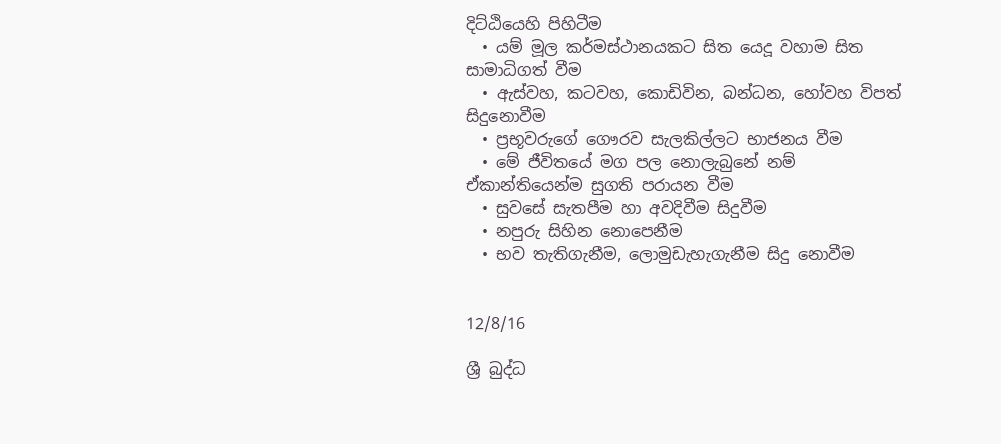දිට්ඨියෙහි පිහිටීම
  • යම් මූල කර්මස්ථානයකට සිත යෙදූ වහාම සිත සාමාධිගත් වීම
  • ඇස්වහ, කටවහ, කොඩිවින, බන්ධන, හෝවහ විපත් සිදුනොවීම
  • ප්‍රභූවරුගේ ගෞරව සැලකිල්ලට භාජනය වීම
  • මේ ජීවිතයේ මග පල නොලැබුනේ නම් ඒකාන්තියෙන්ම සුගති පරායන වීම
  • සුවසේ සැතපීම හා අවදිවීම සිදුවීම
  • නපුරු සිහින නොපෙනීම
  • භව තැතිගැනීම, ලොමුඩැහැගැනීම සිදු නොවීම


12/8/16

ශ්‍රී බුද්ධ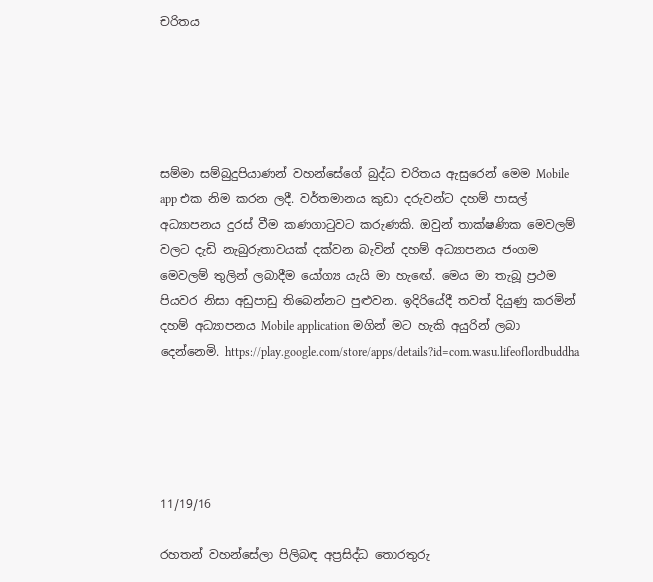චරිතය





සම්මා සම්බුදුපියාණන් වහන්සේගේ බුද්ධ චරිතය ඇසුරෙන් මෙම Mobile app එක නිම කරන ලදී. වර්තමානය කුඩා දරුවන්ට දහම් පාසල් අධ්‍යාපනය දුරස් වීම කණගාටුවට කරුණකි. ඔවුන් තාක්ෂණික මෙවලම් වලට දැඩි නැබුරුතාවයක් දක්වන බැවින් දහම් අධ්‍යාපනය ජංගම මෙවලම් තුලින් ලබාදීම යෝග්‍ය යැයි මා හැඟේ. මෙය මා තැබූ ප්‍රථම පියවර නිසා අඩුපාඩු තිබෙන්නට පුළුවන. ඉදිරියේදී තවත් දියුණු කරමින් දහම් අධ්‍යාපනය Mobile application මගින් මට හැකි අයුරින් ලබා දෙන්නෙමි. https://play.google.com/store/apps/details?id=com.wasu.lifeoflordbuddha





11/19/16

රහතන් වහන්සේලා පිලිබඳ අප්‍රසිද්ධ තොරතුරු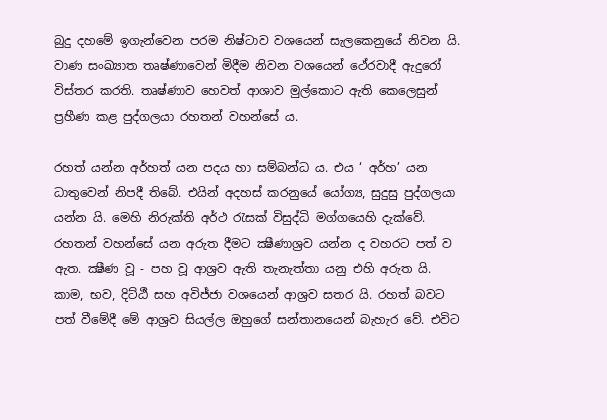බුදු දහමේ ඉගැන්වෙන පරම නිෂ්ටාව වශයෙන් සැලකෙනුයේ නිවන යි. වාණ සංඛ්‍යාත තෘෂ්ණාවෙන් මිදීම නිවන වශයෙන් ථේරවාදී ඇදුරෝ විස්තර කරති. තෘෂ්ණාව හෙවත් ආශාව මුල්කොට ඇති කෙලෙසුන් ප්‍රහීණ කළ පුද්ගලයා රහතන් වහන්සේ ය.

රහත් යන්න අර්හත් යන පදය හා සම්බන්ධ ය. එය ‘ අර්හ’ යන ධාතුවෙන් නිපදී තිබේ. එයින් අදහස් කරනුයේ යෝග්‍ය, සුදුසු පුද්ගලයා යන්න යි. මෙහි නිරුක්ති අර්ථ රැසක් විසුද්ධි මග්ගයෙහි දැක්වේ. රහතන් වහන්සේ යන අරුත දීමට ක්‍ෂීණාශ්‍රව යන්න ද වහරට පත් ව ඇත. ක්‍ෂීණ වූ - පහ වූ ආශ්‍රව ඇති තැනැත්තා යනු එහි අරුත යි. කාම, භව, දිට්ඨී සහ අවිජ්ජා වශයෙන් ආශ්‍රව සතර යි. රහත් බවට පත් වීමේදී මේ ආශ්‍රව සියල්ල ඔහුගේ සන්තානයෙන් බැහැර වේ. එවිට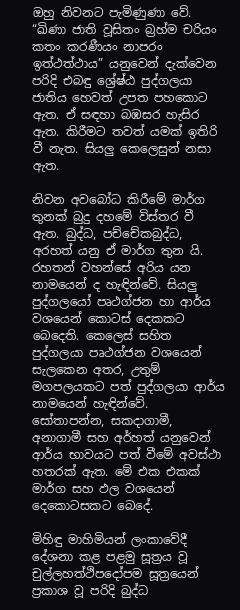ඔහු නිවනට පැමිණුණා වේ. “ඛිණා ජාති වූසිතං බ්‍රහ්ම චරියං කතං කරණීයං නාපරං ඉත්ථත්ථාය” යනුවෙන් දැක්වෙන පරිදි එබඳු ශ්‍රේෂ්ඨ පුද්ගලයා ජාතිය හෙවත් උපත පහකොට ඇත. ඒ සඳහා බඹසර හැසිර ඇත. කිරීමට තවත් යමක් ඉතිරි වී නැත. සියලු කෙලෙසුන් නසා ඇත.

නිවන අවබෝධ කිරීමේ මාර්ග තුනක් බුදු දහමේ විස්තර වී ඇත. බුද්ධ, පච්චේකබුද්ධ, අරහත් යනු ඒ මාර්ග තුන යි. රහතන් වහන්සේ අරිය යන නාමයෙන් ද හැඳින්වේ. සියලු පුද්ගලයෝ පෘථග්ජන හා ආර්ය වශයෙන් කොටස් දෙකකට බෙදෙති. කෙලෙස් සහිත පුද්ගලයා පෘථග්ජන වශයෙන් සැලකෙන අතර, උතුම් මගපලයකට පත් පුද්ගලයා ආර්ය නාමයෙන් හැඳින්වේ. සෝතාපන්න, සකදාගාමී, අනාගාමී සහ අර්හත් යනුවෙන් ආර්ය භාවයට පත් වීමේ අවස්ථා හතරක් ඇත. මේ එක එකක් මාර්ග සහ ඵල වශයෙන් දෙකොටසකට බෙදේ.

මිහිඳු මාහිමියන් ලංකාවේදී දේශනා කළ පළමු සූත්‍රය වූ චුල්ලහත්ථිපදෝපම සූත්‍රයෙන් ප්‍රකාශ වූ පරිදි බුද්ධ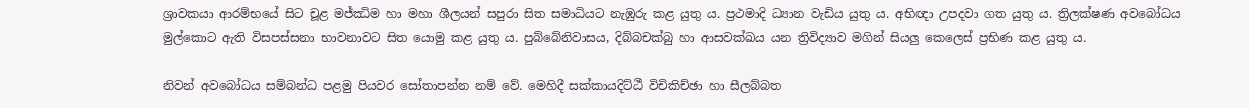ශ්‍රාවකයා ආරම්භයේ සිට චූළ මජ්ඣිම හා මහා ශීලයන් සපුරා සිත සමාධියට නැඹුරු කළ යුතු ය. ප්‍රථමාදි ධ්‍යාන වැඩිය යුතු ය. අභිඥා උපදවා ගත යුතු ය. ත්‍රිලක්ෂණ අවබෝධය මුල්කොට ඇති විසපස්සනා භාවනාවට සිත යොමු කළ යුතු ය. පුබ්බේනිවාසය, දිබ්බචක්බු හා ආසවක්ඛය යන ත්‍රිවිද්‍යාව මගින් සියලු කෙලෙස් ප්‍රභිණ කළ යුතු ය.

නිවන් අවබෝධය සම්බන්ධ පළමු පියවර සෝතාපන්න නම් වේ. මෙහිදී සක්කායදිට්ඨී විචිකිච්ඡා හා සීලබ්බත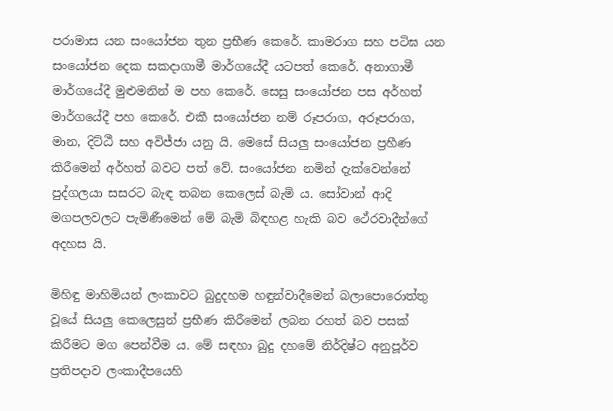පරාමාස යන සංයෝජන තුන ප්‍රභීණ කෙරේ. කාමරාග සහ පටිඝ යන සංයෝජන දෙක සකදාගාමී මාර්ගයේදී යටපත් කෙරේ. අනාගාමී මාර්ගයේදී මුළුමනින් ම පහ කෙරේ. සෙසු සංයෝජන පස අර්හත් මාර්ගයේදී පහ කෙරේ. එකී සංයෝජන නම් රූපරාග, අරූපරාග, මාන, දිට්ඨී සහ අවිජ්ජා යනු යි. මෙසේ සියලු සංයෝජන ප්‍රහීණ කිරීමෙන් අර්හත් බවට පත් වේ. සංයෝජන නමින් දැක්වෙන්නේ පුද්ගලයා සසරට බැඳ තබන කෙලෙස් බැමි ය. සෝවාන් ආදි මගපලවලට පැමිණීමෙන් මේ බැමි බිඳහළ හැකි බව ථේරවාදීන්ගේ අදහස යි.

මිහිඳු මාහිමියන් ලංකාවට බුදුදහම හඳුන්වාදීමෙන් බලාපොරොත්තු වූයේ සියලු කෙලෙසුන් ප්‍රභීණ කිරීමෙන් ලබන රහත් බව පසක් කිරීමට මග පෙන්වීම ය. මේ සඳහා බුදු දහමේ නිර්දිෂ්ට අනුපූර්ව ප්‍රතිපදාව ලංකාදීපයෙහි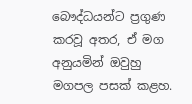බෞද්ධයන්ට ප්‍රගුණ කරවූ අතර, ඒ මග අනුයමින් ඔවුහු මගපල පසක් කළහ.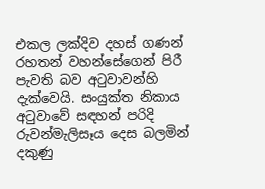එකල ලක්දිව දහස් ගණන් රහතන් වහන්සේගෙන් පිරී පැවති බව අටුවාවන්හි දැක්වෙයි. සංයුක්ත නිකාය අටුවාවේ සඳහන් පරිදි රුවන්මැලිසෑය දෙස බලමින් දකුණු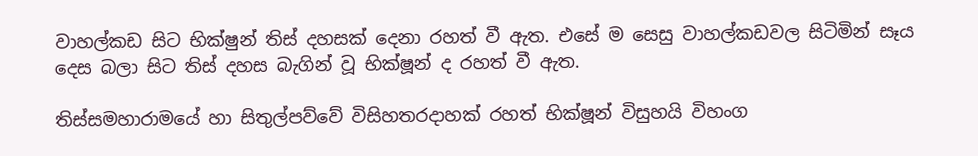වාහල්කඩ සිට භික්ෂුන් තිස් දහසක් දෙනා රහත් වී ඇත. එසේ ම සෙසු වාහල්කඩවල සිටිමින් සෑය දෙස බලා සිට තිස් දහස බැගින් වූ භික්ෂූන් ද රහත් වී ඇත.

තිස්සමහාරාමයේ හා සිතුල්පව්වේ විසිහතරදාහක් රහත් භික්ෂූන් විසුහයි විහංග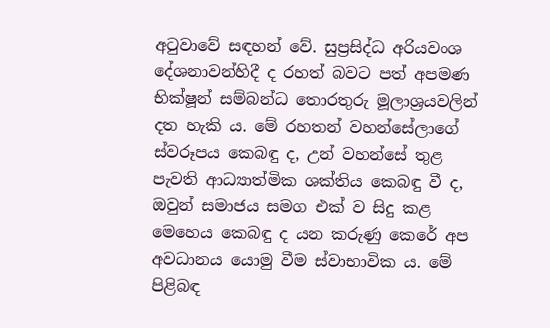අටුවාවේ සඳහන් වේ. සුප්‍රසිද්ධ අරියවංශ දේශනාවන්හිදී ද රහත් බවට පත් අපමණ භික්ෂූන් සම්බන්ධ තොරතුරු මූලාශ්‍රයවලින් දත හැකි ය. මේ රහතන් වහන්සේලාගේ ස්වරූපය කෙබඳු ද, උන් වහන්සේ තුළ පැවති ආධ්‍යාත්මික ශක්තිය කෙබඳු වී ද, ඔවුන් සමාජය සමග එක් ව සිදු කළ මෙහෙය කෙබඳු ද යන කරුණු කෙරේ අප අවධානය යොමු වීම ස්වාභාවික ය. මේ පිළිබඳ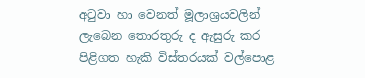අටුවා හා වෙනත් මූලාශ්‍රයවලින් ලැබෙන තොරතුරු ද ඇසුරු කර පිළිගත හැකි විස්තරයක් වල්පොළ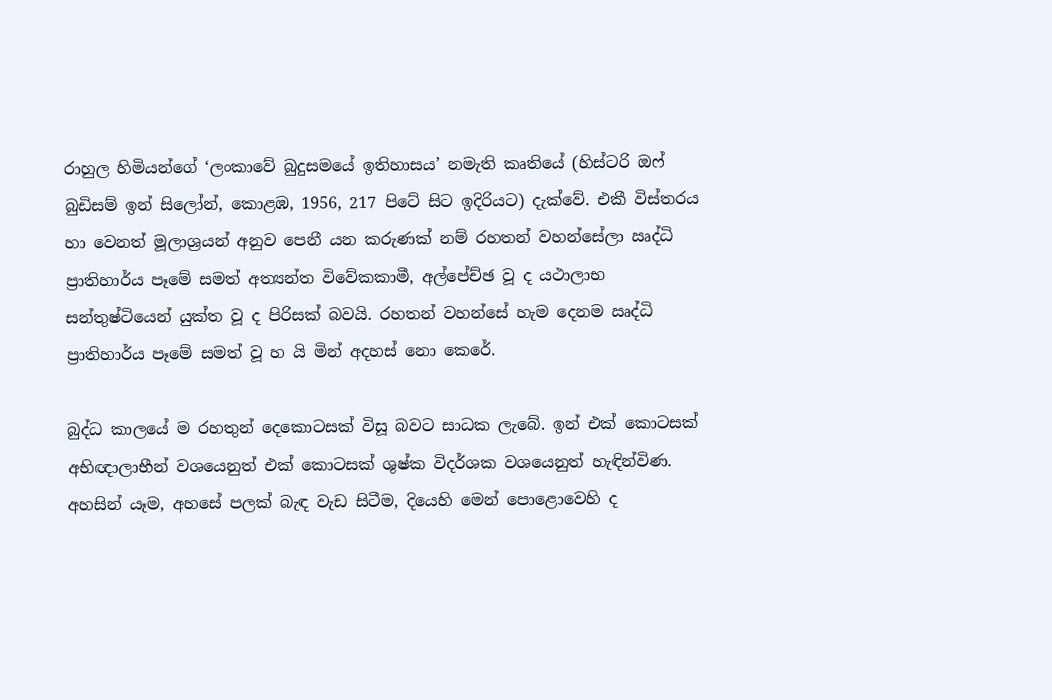රාහුල හිමියන්ගේ ‘ලංකාවේ බුදුසමයේ ඉතිහාසය’ නමැති කෘතියේ (හිස්ටරි ඔෆ් බුඩිසම් ඉන් සිලෝන්, කොළඹ, 1956, 217 පිටේ සිට ඉදිරියට) දැක්වේ. එකී විස්තරය හා වෙනත් මූලාශ්‍රයන් අනුව පෙනී යන කරුණක් නම් රහතන් වහන්සේලා ඍද්ධි ප්‍රාතිහාර්ය පෑමේ සමත් අත්‍යන්ත විවේකකාමී, අල්පේච්ඡ වූ ද යථාලාභ සන්තුෂ්ටියෙන් යුක්ත වූ ද පිරිසක් බවයි. රහතන් වහන්සේ හැම දෙනම ඍද්ධි ප්‍රාතිහාර්ය පෑමේ සමත් වූ හ යි මින් අදහස් නො කෙරේ.

බුද්ධ කාලයේ ම රහතුන් දෙකොටසක් විසූ බවට සාධක ලැබේ. ඉන් එක් කොටසක් අභිඥාලාභීන් වශයෙනුත් එක් කොටසක් ශුෂ්ක විදර්ශක වශයෙනුත් හැඳින්විණ. අහසින් යෑම, අහසේ පලක් බැඳ වැඩ සිටීම, දියෙහි මෙන් පොළොවෙහි ද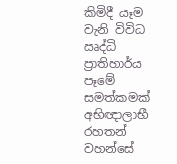කිමිදී යෑම වැනි විවිධ ඍද්ධි ප්‍රාතිහාර්ය පෑමේ සමත්කමක් අභිඥාලාභී රහතන් වහන්සේ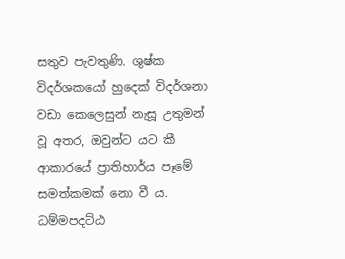සතුව පැවතුණි. ශුෂ්ක විදර්ශකයෝ හුදෙක් විදර්ශනා වඩා කෙලෙසුන් නැසූ උතුමන් වූ අතර, ඔවුන්ට යට කී ආකාරයේ ප්‍රාතිහාර්ය පෑමේ සමත්කමක් නො වී ය. ධම්මපදට්ඨ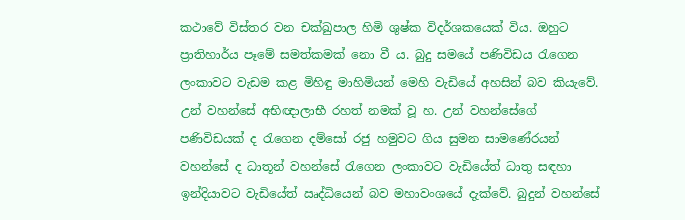කථාවේ විස්තර වන චක්ඛුපාල හිමි ශුෂ්ක විදර්ශකයෙක් විය. ඔහුට ප්‍රාතිහාර්ය පෑමේ සමත්කමක් නො වී ය. බුදු සමයේ පණිවිඩය රැගෙන ලංකාවට වැඩම කළ මිහිඳු මාහිමියන් මෙහි වැඩියේ අහසින් බව කියැවේ. උන් වහන්සේ අභිඥාලාභී රහත් නමක් වූ හ. උන් වහන්සේගේ පණිවිඩයක් ද රැගෙන දම්සෝ රජු හමුවට ගිය සුමන සාමණේරයන් වහන්සේ ද ධාතූන් වහන්සේ රැගෙන ලංකාවට වැඩියේත් ධාතු සඳහා ඉන්දියාවට වැඩියේත් ඍද්ධියෙන් බව මහාවංශයේ දැක්වේ. බුදුන් වහන්සේ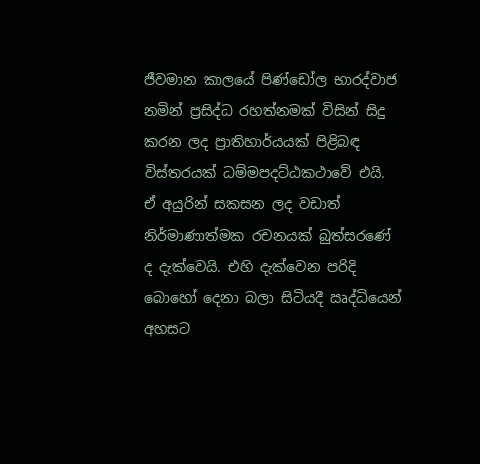ජීවමාන කාලයේ පිණ්ඩෝල භාරද්වාජ නමින් ප්‍රසිද්ධ රහත්නමක් විසින් සිදු කරන ලද ප්‍රාතිහාර්යයක් පිළිබඳ විස්තරයක් ධම්මපදට්ඨකථාවේ එයි. ඒ අයුරින් සකසන ලද වඩාත් නිර්මාණාත්මක රචනයක් බුත්සරණේ ද දැක්වෙයි. එහි දැක්වෙන පරිදි බොහෝ දෙනා බලා සිටියදී ඍද්ධියෙන් අහසට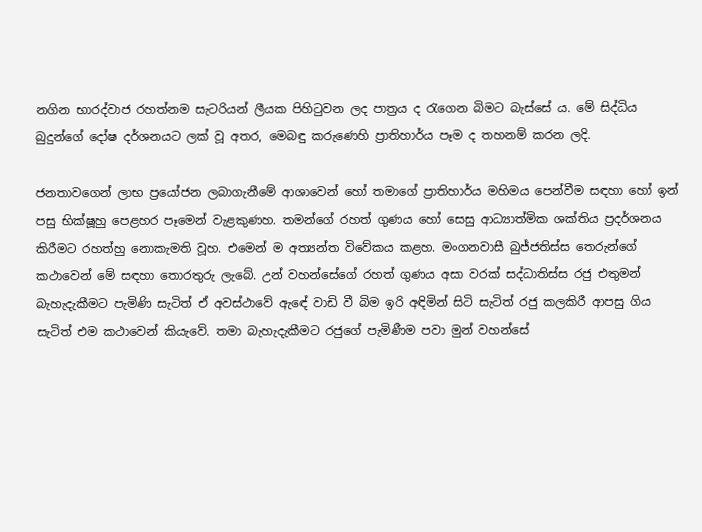නගින භාරද්වාජ රහත්නම සැටරියන් ලීයක පිහිටුවන ලද පාත්‍රය ද රැගෙන බිමට බැස්සේ ය. මේ සිද්ධිය බුදුන්ගේ දෝෂ දර්ශනයට ලක් වූ අතර, මෙබඳු කරුණෙහි ප්‍රාතිහාර්ය පෑම ද තහනම් කරන ලදි.

ජනතාවගෙන් ලාභ ප්‍රයෝජන ලබාගැනීමේ ආශාවෙන් හෝ තමාගේ ප්‍රාතිහාර්ය මහිමය පෙන්වීම සඳහා හෝ ඉන් පසු භික්ෂූහු පෙළහර පෑමෙන් වැළකුණහ. තමන්ගේ රහත් ගුණය හෝ සෙසු ආධ්‍යාත්මික ශක්තිය ප්‍රදර්ශනය කිරීමට රහත්හු නොකැමති වූහ. එමෙන් ම අත්‍යන්ත විවේකය කළහ. මංගනවාසී බුජ්ජතිස්ස තෙරුන්ගේ කථාවෙන් මේ සඳහා තොරතුරු ලැබේ. උන් වහන්සේගේ රහත් ගුණය අසා වරක් සද්ධාතිස්ස රජු එතුමන් බැහැදැකීමට පැමිණි සැටිත් ඒ අවස්ථාවේ ඇඳේ වාඩි වී බිම ඉරි අඳිමින් සිටි සැටිත් රජු කලකිරී ආපසු ගිය සැටිත් එම කථාවෙන් කියැවේ. තමා බැහැදැකීමට රජුගේ පැමිණීම පවා මුන් වහන්සේ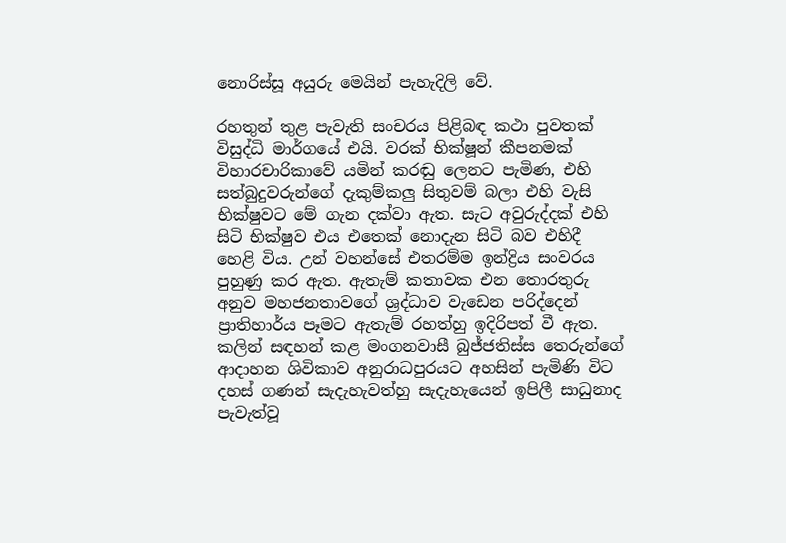නොරිස්සූ අයුරු මෙයින් පැහැදිලි වේ.

රහතුන් තුළ පැවැති සංචරය පිළිබඳ කථා පුවතක් විසුද්ධි මාර්ගයේ එයි. වරක් භික්ෂූන් කීපනමක් විහාරචාරිකාවේ යමින් කරඬු ලෙනට පැමිණ, එහි සත්බුදුවරුන්ගේ දැකුම්කලු සිතුවම් බලා එහි වැසි භික්ෂුවට මේ ගැන දක්වා ඇත. සැට අවුරුද්දක් එහි සිටි භික්ෂුව එය එතෙක් නොදැන සිටි බව එහිදී හෙළි විය. උන් වහන්සේ එතරම්ම ඉන්ද්‍රිය සංවරය පුහුණු කර ඇත. ඇතැම් කතාවක එන තොරතුරු අනුව මහජනතාවගේ ශ්‍රද්ධාව වැඩෙන පරිද්දෙන් ප්‍රාතිහාර්ය පෑමට ඇතැම් රහත්හු ඉදිරිපත් වී ඇත. කලින් සඳහන් කළ මංගනවාසී බුජ්ජතිස්ස තෙරුන්ගේ ආදාහන ශිවිකාව අනුරාධපුරයට අහසින් පැමිණි විට දහස් ගණන් සැදැහැවත්හු සැදැහැයෙන් ඉපිලී සාධුනාද පැවැත්වූ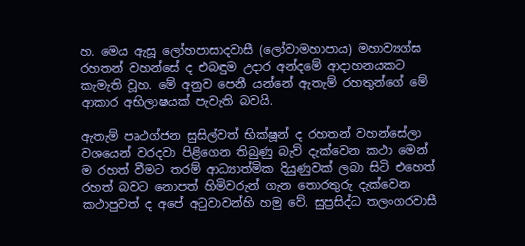හ. මෙය ඇසූ ලෝහපාසාදවාසී (ලෝවාමහාපාය) මහාව්‍යග්ඝ රහතන් වහන්සේ ද එබඳුම උදාර අන්දමේ ආදාහනයකට කැමැති වූහ. මේ අනුව පෙනී යන්නේ ඇතැම් රහතුන්ගේ මේ ආකාර අභිලාෂයක් පැවැති බවයි.

ඇතැම් පෘථග්ජන සුසිල්වත් භික්ෂූන් ද රහතන් වහන්සේලා වශයෙන් වරදවා පිළිගෙන තිබුණු බැව් දැක්වෙන කථා මෙන් ම රහත් වීමට තරම් ආධ්‍යාත්මික දියුණුවක් ලබා සිටි එහෙත් රහත් බවට නොපත් හිමිවරුන් ගැන තොරතුරු දැක්වෙන කථාපුවත් ද අපේ අටුවාවන්හි හමු වේ. සුප්‍රසිද්ධ තලංගරවාසී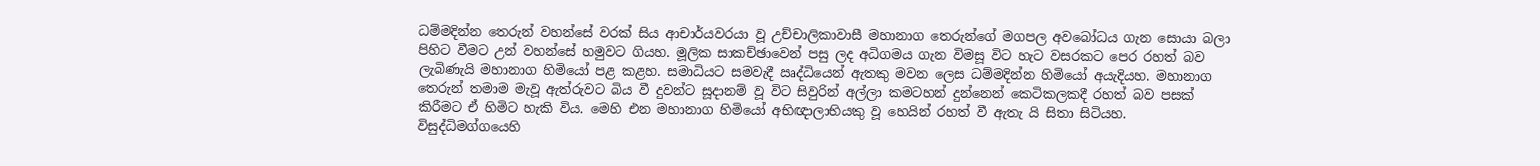ධම්මදින්න තෙරුන් වහන්සේ වරක් සිය ආචාර්යවරයා වූ උච්චාලිකාවාසී මහානාග තෙරුන්ගේ මගපල අවබෝධය ගැන සොයා බලා පිහිට වීමට උන් වහන්සේ හමුවට ගියහ. මූලික සාකච්ඡාවෙන් පසු ලද අධිගමය ගැන විමසූ විට හැට වසරකට පෙර රහත් බව ලැබිණැයි මහානාග හිමියෝ පළ කළහ. සමාධියට සමවැදී ඍද්ධියෙන් ඇතකු මවන ලෙස ධම්මදින්න හිමියෝ අයැදියහ. මහානාග තෙරුන් තමාම මැවූ ඇත්රුවට බිය වී දුවන්ට සූදානම් වූ විට සිවුරින් අල්ලා කමටහන් දුන්නෙන් කෙටිකලකදී රහත් බව පසක් කිරීමට ඒ හිමිට හැකි විය. මෙහි එන මහානාග හිමියෝ අභිඥාලාභියකු වූ හෙයින් රහත් වී ඇතැ යි සිතා සිටියහ. විසුද්ධිමග්ගයෙහි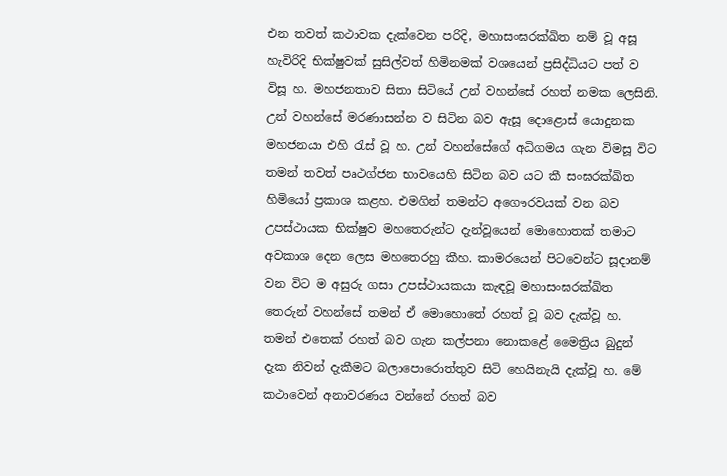එන තවත් කථාවක දැක්වෙන පරිදි, මහාසංඝරක්ඛිත නම් වූ අසූ හැවිරිදි භික්ෂුවක් සුසිල්වත් හිමිනමක් වශයෙන් ප්‍රසිද්ධියට පත් ව විසූ හ. මහජනතාව සිතා සිටියේ උන් වහන්සේ රහත් නමක ලෙසිනි. උන් වහන්සේ මරණාසන්න ව සිටින බව ඇසූ දොළොස් යොදුනක මහජනයා එහි රැස් වූ හ. උන් වහන්සේගේ අධිගමය ගැන විමසූ විට තමන් තවත් පෘථග්ජන භාවයෙහි සිටින බව යට කී සංඝරක්ඛිත හිමියෝ ප්‍රකාශ කළහ. එමගින් තමන්ට අගෞරවයක් වන බව උපස්ථායක භික්ෂුව මහතෙරුන්ට දැන්වූයෙන් මොහොතක් තමාට අවකාශ දෙන ලෙස මහතෙරහු කීහ. කාමරයෙන් පිටවෙන්ට සූදානම් වන විට ම අසුරු ගසා උපස්ථායකයා කැඳවූ මහාසංඝරක්ඛිත තෙරුන් වහන්සේ තමන් ඒ මොහොතේ රහත් වූ බව දැක්වූ හ. තමන් එතෙක් රහත් බව ගැන කල්පනා නොකළේ මෛත්‍රිය බුදුන් දැක නිවන් දැකීමට බලාපොරොත්තුව සිටි හෙයිනැයි දැක්වූ හ. මේ කථාවෙන් අනාවරණය වන්නේ රහත් බව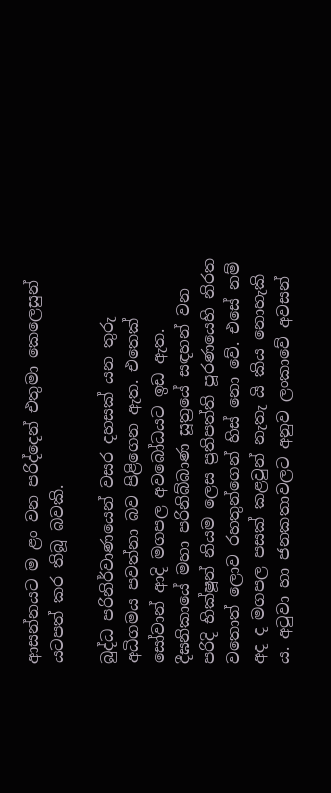ආසන්නයට ම ළං වන පරිද්දෙන් එතුමා කෙලෙසුන් යටපත් කර තිබූ බවකි.

බුද්ධ පරිනිර්වාණයෙන් වසර දහසක් යන තුරු අධිගමය පවත්නා බව පිළිගෙන ඇත. එතෙක් සෝවාන් ආදි මගපල අවබෝධයට ඉඩ ඇත. දීඝනිකායේ මහා පරිනිබ්බාණ සූත්‍රයේ සඳහන් වන පරිදි භික්ෂූන් නියම ලෙස ප්‍රතිපත්ති පූරණයෙහි නිරත වතොත් ලොව රහතුන්ගෙන් හිස් නො වේ. එසේ නම් අද ද මගපල පසක් කළවුන් නැතැ යි කිය නොහැකි ය. අටුවා හා ජනකතාවලට අනුව ලංකාවේ අවසන්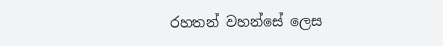රහතන් වහන්සේ ලෙස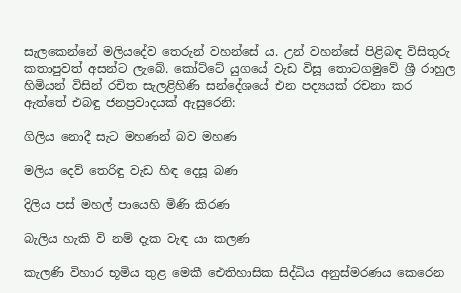සැලකෙන්නේ මලියදේව තෙරුන් වහන්සේ ය. උන් වහන්සේ පිළිබඳ විසිතුරු කතාපුවත් අසන්ට ලැබේ. කෝට්ටේ යුගයේ වැඩ විසූ තොටගමුවේ ශ්‍රී රාහුල හිමියන් විසින් රචිත සැලළිහිණි සන්දේශයේ එන පද්‍යයක් රචනා කර ඇත්තේ එබඳු ජනප්‍රවාදයක් ඇසුරෙනි:

ගිලිය නොදී සැට මහණන් බව මහණ

මලිය දෙව් තෙරිඳු වැඩ හිඳ දෙසූ බණ

දිලිය පස් මහල් පායෙහි මිණි කිරණ

බැලිය හැකි වි නම් දැක වැඳ යා කලණ

කැලණි විහාර භූමිය තුළ මෙකී ඓතිහාසික සිද්ධිය අනුස්මරණය කෙරෙන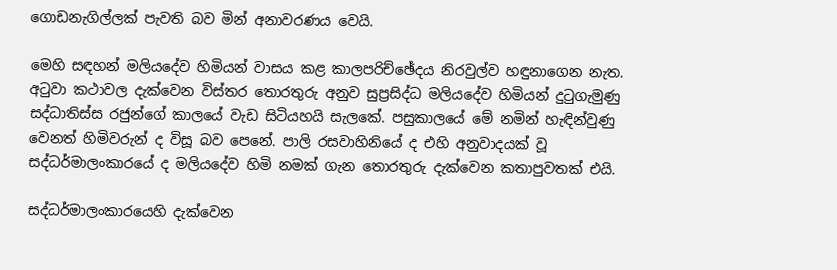ගොඩනැගිල්ලක් පැවති බව මින් අනාවරණය වෙයි.

මෙහි සඳහන් මලියදේව හිමියන් වාසය කළ කාලපරිච්ඡේදය නිරවුල්ව හඳුනාගෙන නැත. අටුවා කථාවල දැක්වෙන විස්තර තොරතුරු අනුව සුප්‍රසිද්ධ මලියදේව හිමියන් දුටුගැමුණු සද්ධාතිස්ස රජුන්ගේ කාලයේ වැඩ සිටියහයි සැලකේ. පසුකාලයේ මේ නමින් හැඳින්වුණු වෙනත් හිමිවරුන් ද විසූ බව පෙනේ. පාලි රසවාහිනියේ ද එහි අනුවාදයක් වූ සද්ධර්මාලංකාරයේ ද මලියදේව හිමි නමක් ගැන තොරතුරු දැක්වෙන කතාපුවතක් එයි.

සද්ධර්මාලංකාරයෙහි දැක්වෙන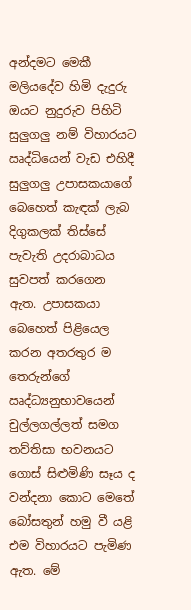අන්දමට මෙකී මලියදේව හිමි දැදුරු ඔයට නුදුරුව පිහිටි සුලුගලු නම් විහාරයට ඍද්ධියෙන් වැඩ එහිදී සුලුගලු උපාසකයාගේ බෙහෙත් කැඳක් ලැබ දිගුකලක් තිස්සේ පැවැති උදරාබාධය සුවපත් කරගෙන ඇත. උපාසකයා බෙහෙත් පිළියෙල කරන අතරතුර ම තෙරුන්ගේ ඍද්ධ්‍යනුභාවයෙන් චුල්ලගල්ලත් සමග තව්තිසා භවනයට ගොස් සිළුමිණි සෑය ද වන්දනා කොට මෙතේ බෝසතුන් හමු වී යළි එම විහාරයට පැමිණ ඇත. මේ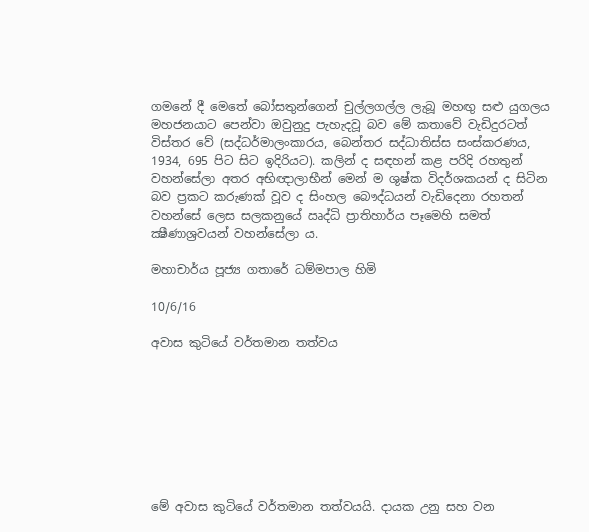ගමනේ දී මෙතේ බෝසතුන්ගෙන් චුල්ලගල්ල ලැබූ මහඟු සළු යුගලය මහජනයාට පෙන්වා ඔවුනුදු පැහැදවූ බව මේ කතාවේ වැඩිදුරටත් විස්තර වේ (සද්ධර්මාලංකාරය, බෙන්තර සද්ධාතිස්ස සංස්කරණය, 1934, 695 පිට සිට ඉදිරියට). කලින් ද සඳහන් කළ පරිදි රහතුන් වහන්සේලා අතර අභිඥාලාභීන් මෙන් ම ශුෂ්ක විදර්ශකයන් ද සිටින බව ප්‍රකට කරුණක් වූව ද සිංහල බෞද්ධයන් වැඩිදෙනා රහතන් වහන්සේ ලෙස සලකනුයේ ඍද්ධි ප්‍රාතිහාර්ය පෑමෙහි සමත් ක්‍ෂීණාශ්‍රවයන් වහන්සේලා ය.

මහාචාර්ය පූජ්‍ය ගතාරේ ධම්මපාල හිමි

10/6/16

අවාස කුටියේ වර්තමාන තත්වය








මේ අවාස කුටියේ වර්තමාන තත්වයයි. දායක උනු සහ වන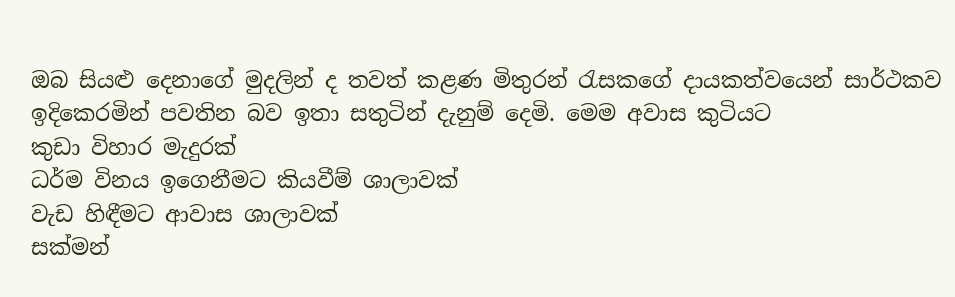ඔබ සියළු දෙනාගේ මුදලින් ද තවත් කළණ මිතුරන් රැසකගේ දායකත්වයෙන් සාර්ථකව ඉදිකෙරමින් පවතින බව ඉතා සතුටින් දැනුම් දෙමි. මෙම අවාස කුටියට
කුඩා විහාර මැදුරක්
ධර්ම විනය ඉගෙනීමට කියවීම් ශාලාවක්
වැඩ හිඳීමට ආවාස ශාලාවක්
සක්මන්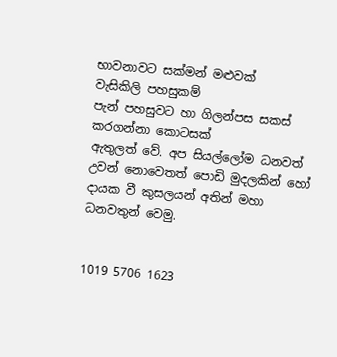භාවනාවට සක්මන් මළුවක්
වැසිකිලි පහසුකම්
පැන් පහසුවට හා ගිලන්පස සකස් කරගන්නා කොටසක්
ඇතුලත් වේ. අප සියල්ලෝම ධනවත් උවන් නොවෙතත් පොඩි මුදලකින් හෝ දායක වී කුසලයන් අතින් මහා ධනවතුන් වෙමු.


1019 5706 1623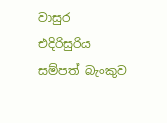වාසුර එදිරිසුරිය
සම්පත් බැංකුව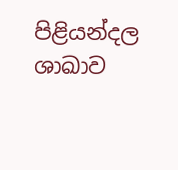පිළියන්දල ශාඛාව